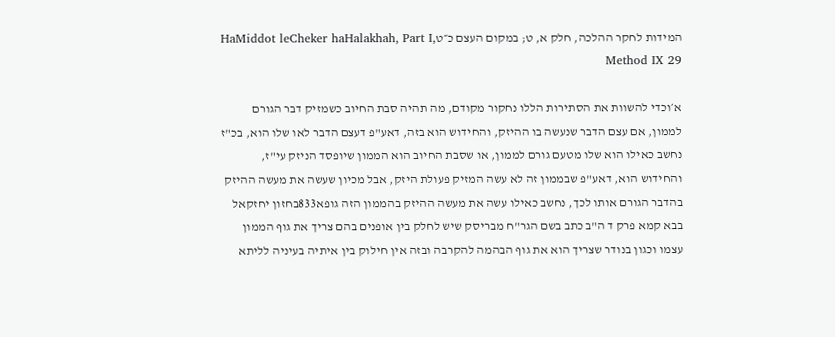המידות לחקר ההלכה, חלק א, ט; במקום העצם כ״טHaMiddot leCheker haHalakhah, Part I, Method IX 29

א׳וכדי להשוות את הסתירות הללו נחקור מקודם, מה תהיה סבת החיוב כשמזיק דבר הגורם לממון, אם עצם הדבר שנעשה בו ההיזק, והחידוש הוא בזה, דאע"פ דעצם הדבר לאו שלו הוא, בכ"ז נחשב כאילו הוא שלו מטעם גורם לממון, או שסבת החיוב הוא הממון שיופסד הניזק עי"ז, והחידוש הוא, דאע"פ שבממון זה לא עשה המזיק פעולת היזק, אבל מכיון שעשה את מעשה ההיזק בהדבר הגורם אותו לכך, נחשב כאילו עשה את מעשה ההיזק בהממון הזה גופא833בחזון יחזקאל בבא קמא פרק ד ה"ב כתב בשם הגר"ח מבריסק שיש לחלק בין אופנים בהם צריך את גוף הממון עצמו וכגון בנודר שצריך הוא את גוף הבהמה להקרבה ובזה אין חילוק בין איתיה בעיניה לליתא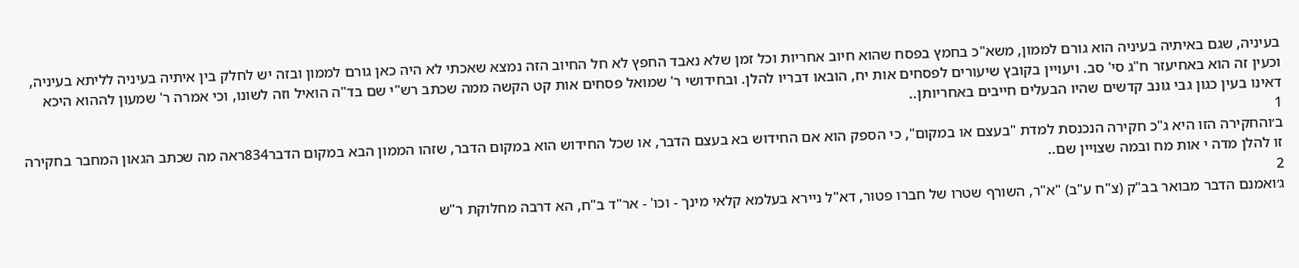בעיניה, שגם באיתיה בעיניה הוא גורם לממון, משא"כ בחמץ בפסח שהוא חיוב אחריות וכל זמן שלא נאבד החפץ לא חל החיוב הזה נמצא שאכתי לא היה כאן גורם לממון ובזה יש לחלק בין איתיה בעיניה לליתא בעיניה, וכעין זה הוא באחיעזר ח"ג סי' סב. ויעויין בקובץ שיעורים לפסחים אות יח, הובאו דבריו להלן. ובחידושי ר' שמואל פסחים אות קט הקשה ממה שכתב רש"י שם בד"ה הואיל וזה לשונו, וכי אמרה ר' שמעון לההוא היכא דאינו בעין כגון גבי גונב קדשים שהיו הבעלים חייבים באחריותן..
1
ב׳והחקירה הזו היא ג"כ חקירה הנכנסת למדת "בעצם או במקום", כי הספק הוא אם החידוש בא בעצם הדבר, או שכל החידוש הוא במקום הדבר, שזהו הממון הבא במקום הדבר834ראה מה שכתב הגאון המחבר בחקירה זו להלן מדה י אות מח ובמה שצויין שם..
2
ג׳ואמנם הדבר מבואר בב"ק (צ"ח ע"ב) "א"ר, השורף שטרו של חברו פטור, דא"ל ניירא בעלמא קלאי מינך - וכו' - אר"ד ב"ח, הא דרבה מחלוקת ר"ש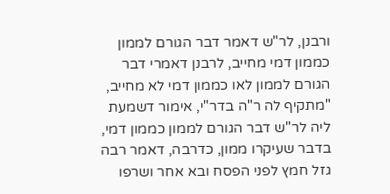ורבנן, לר"ש דאמר דבר הגורם לממון כממון דמי מחייב, לרבנן דאמרי דבר הגורם לממון לאו כממון דמי לא מחייב, "מתקיף לה ר"ה בדר"י, אימור דשמעת ליה לר"ש דבר הגורם לממון כממון דמי, בדבר שעיקרו ממון, כדרבה, דאמר רבה גזל חמץ לפני הפסח ובא אחר ושרפו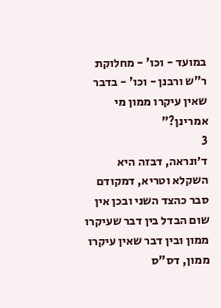במועד - וכו' - מחלוקת ר"ש ורבנן - וכו' - בדבר שאין עיקרו ממון מי אמרינן?"
3
ד׳ונראה, דבזה היא השקלא וטריא, דמקודם סבר כהצד השני ובכן אין שום הבדל בין דבר שעיקרו ממון ובין דבר שאין עיקרו ממון, דס"ס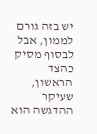יש בזה גורם לממון, אבל לבסוף מסיק כהצד הראשון, שעיקר ההדגשה הוא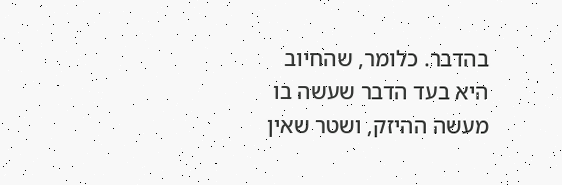בהדבר. כלומר, שהחיוב היא בעד הדבר שעשה בו מעשה ההיזק, ושטר שאין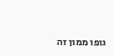גופו ממון זה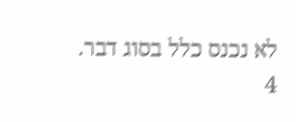לא נכנס כלל בסוג דבר.
4